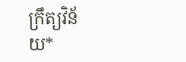ក្រឹត្យវិន័យ*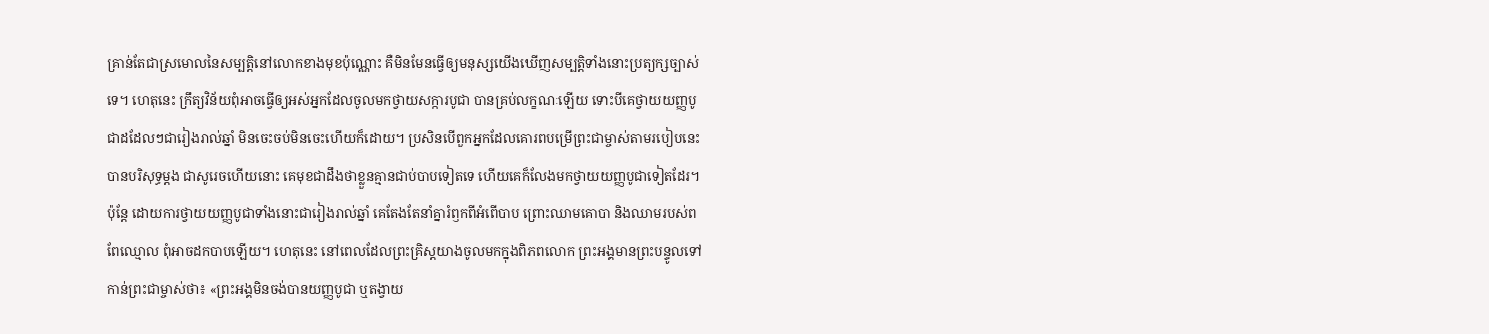គ្រាន់តែជាស្រមោលនៃសម្បត្តិនៅលោកខាងមុខប៉ុណ្ណោះ គឺមិនមែនធ្វើឲ្យមនុស្សយើងឃើញសម្បត្តិទាំងនោះប្រត្យក្សច្បាស់ទេ។ ហេតុនេះ ក្រឹត្យវិន័យពុំអាចធ្វើឲ្យអស់អ្នកដែលចូលមកថ្វាយសក្ការបូជា បានគ្រប់លក្ខណៈឡើយ ទោះបីគេថ្វាយយញ្ញបូជាដដែលៗជារៀងរាល់ឆ្នាំ មិនចេះចប់មិនចេះហើយក៏ដោយ។ ប្រសិនបើពួកអ្នកដែលគោរពបម្រើព្រះជាម្ចាស់តាមរបៀបនេះបានបរិសុទ្ធម្ដង ជាសូរេចហើយនោះ គេមុខជាដឹងថាខ្លួនគ្មានជាប់បាបទៀតទេ ហើយគេក៏លែងមកថ្វាយយញ្ញបូជាទៀតដែរ។ ប៉ុន្តែ ដោយការថ្វាយយញ្ញបូជាទាំងនោះជារៀងរាល់ឆ្នាំ គេតែងតែនាំគ្នារំឭកពីអំពើបាប ព្រោះឈាមគោបា និងឈាមរបស់ពពែឈ្មោល ពុំអាចដកបាបឡើយ។ ហេតុនេះ នៅពេលដែលព្រះគ្រិស្តយាងចូលមកក្នុងពិភពលោក ព្រះអង្គមានព្រះបន្ទូលទៅកាន់ព្រះជាម្ចាស់ថា៖ «ព្រះអង្គមិនចង់បានយញ្ញបូជា ឬតង្វាយ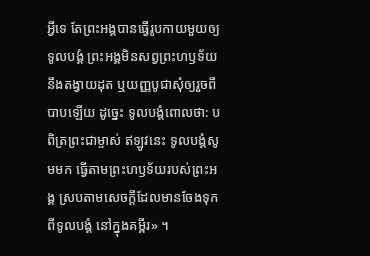អ្វីទេ តែព្រះអង្គបានធ្វើរូបកាយមួយឲ្យទូលបង្គំ ព្រះអង្គមិនសព្វព្រះហឫទ័យនឹងតង្វាយដុត ឬយញ្ញបូជាសុំឲ្យរួចពីបាបឡើយ ដូច្នេះ ទូលបង្គំពោលថា: បពិត្រព្រះជាម្ចាស់ ឥឡូវនេះ ទូលបង្គំសូមមក ធ្វើតាមព្រះហឫទ័យរបស់ព្រះអង្គ ស្របតាមសេចក្ដីដែលមានចែងទុកពីទូលបង្គំ នៅក្នុងគម្ពីរ» ។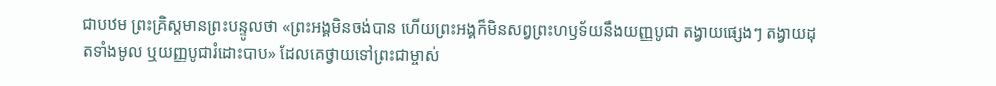ជាបឋម ព្រះគ្រិស្តមានព្រះបន្ទូលថា «ព្រះអង្គមិនចង់បាន ហើយព្រះអង្គក៏មិនសព្វព្រះហឫទ័យនឹងយញ្ញបូជា តង្វាយផ្សេងៗ តង្វាយដុតទាំងមូល ឬយញ្ញបូជារំដោះបាប» ដែលគេថ្វាយទៅព្រះជាម្ចាស់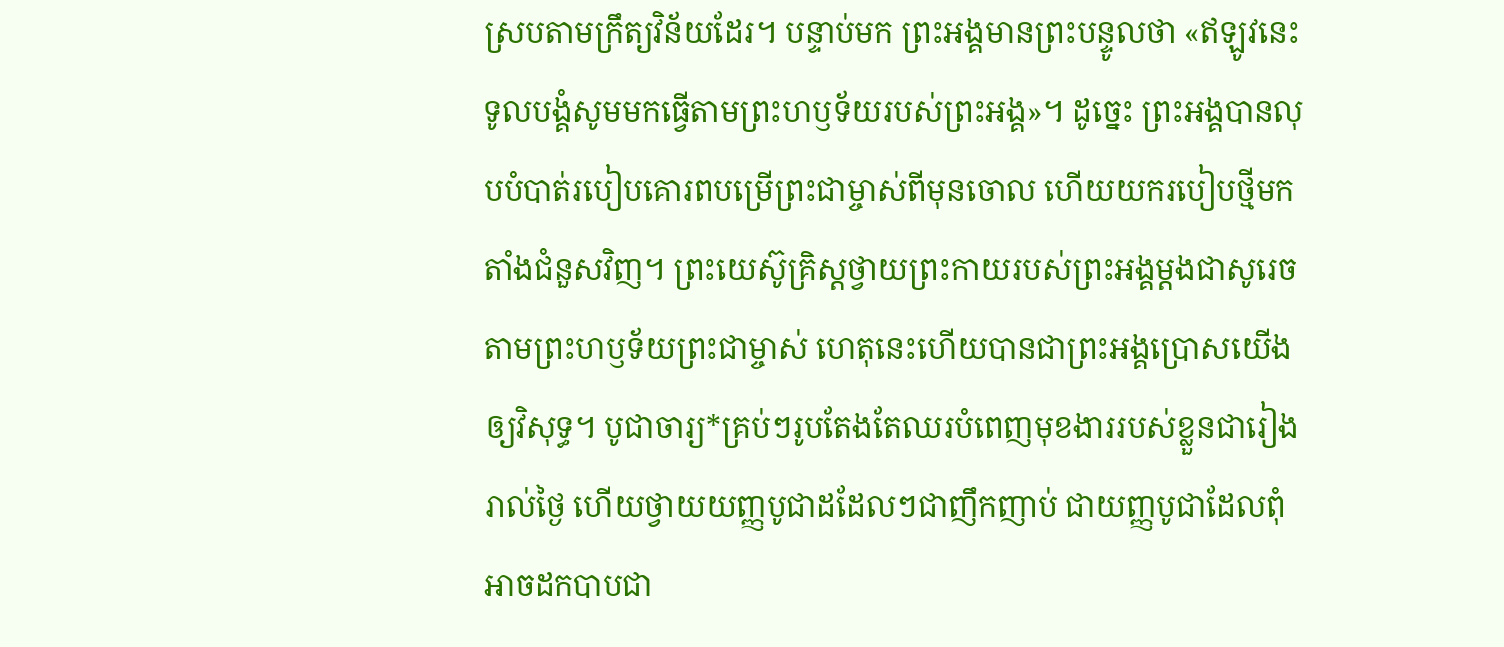ស្របតាមក្រឹត្យវិន័យដែរ។ បន្ទាប់មក ព្រះអង្គមានព្រះបន្ទូលថា «ឥឡូវនេះ ទូលបង្គំសូមមកធ្វើតាមព្រះហឫទ័យរបស់ព្រះអង្គ»។ ដូច្នេះ ព្រះអង្គបានលុបបំបាត់របៀបគោរពបម្រើព្រះជាម្ចាស់ពីមុនចោល ហើយយករបៀបថ្មីមកតាំងជំនួសវិញ។ ព្រះយេស៊ូគ្រិស្តថ្វាយព្រះកាយរបស់ព្រះអង្គម្ដងជាសូរេច តាមព្រះហឫទ័យព្រះជាម្ចាស់ ហេតុនេះហើយបានជាព្រះអង្គប្រោសយើងឲ្យវិសុទ្ធ។ បូជាចារ្យ*គ្រប់ៗរូបតែងតែឈរបំពេញមុខងាររបស់ខ្លួនជារៀងរាល់ថ្ងៃ ហើយថ្វាយយញ្ញបូជាដដែលៗជាញឹកញាប់ ជាយញ្ញបូជាដែលពុំអាចដកបាបជា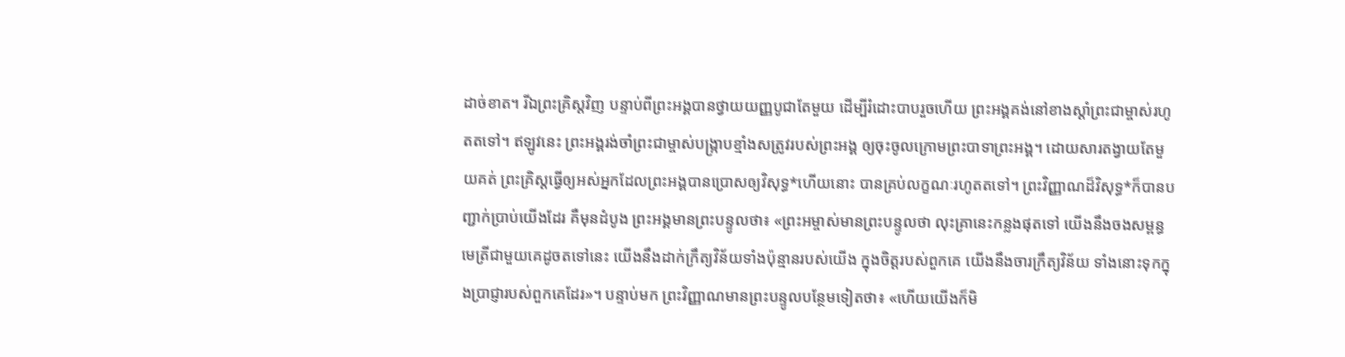ដាច់ខាត។ រីឯព្រះគ្រិស្តវិញ បន្ទាប់ពីព្រះអង្គបានថ្វាយយញ្ញបូជាតែមួយ ដើម្បីរំដោះបាបរួចហើយ ព្រះអង្គគង់នៅខាងស្ដាំព្រះជាម្ចាស់រហូតតទៅ។ ឥឡូវនេះ ព្រះអង្គរង់ចាំព្រះជាម្ចាស់បង្ក្រាបខ្មាំងសត្រូវរបស់ព្រះអង្គ ឲ្យចុះចូលក្រោមព្រះបាទាព្រះអង្គ។ ដោយសារតង្វាយតែមួយគត់ ព្រះគ្រិស្តធ្វើឲ្យអស់អ្នកដែលព្រះអង្គបានប្រោសឲ្យវិសុទ្ធ*ហើយនោះ បានគ្រប់លក្ខណៈរហូតតទៅ។ ព្រះវិញ្ញាណដ៏វិសុទ្ធ*ក៏បានបញ្ជាក់ប្រាប់យើងដែរ គឺមុនដំបូង ព្រះអង្គមានព្រះបន្ទូលថា៖ «ព្រះអម្ចាស់មានព្រះបន្ទូលថា លុះគ្រានេះកន្លងផុតទៅ យើងនឹងចងសម្ពន្ធមេត្រីជាមួយគេដូចតទៅនេះ យើងនឹងដាក់ក្រឹត្យវិន័យទាំងប៉ុន្មានរបស់យើង ក្នុងចិត្តរបស់ពួកគេ យើងនឹងចារក្រឹត្យវិន័យ ទាំងនោះទុកក្នុងប្រាជ្ញារបស់ពួកគេដែរ»។ បន្ទាប់មក ព្រះវិញ្ញាណមានព្រះបន្ទូលបន្ថែមទៀតថា៖ «ហើយយើងក៏មិ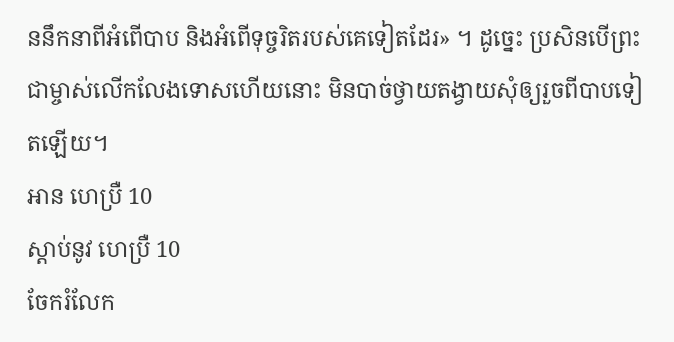ននឹកនាពីអំពើបាប និងអំពើទុច្ចរិតរបស់គេទៀតដែរ» ។ ដូច្នេះ ប្រសិនបើព្រះជាម្ចាស់លើកលែងទោសហើយនោះ មិនបាច់ថ្វាយតង្វាយសុំឲ្យរួចពីបាបទៀតឡើយ។
អាន ហេប្រឺ 10
ស្ដាប់នូវ ហេប្រឺ 10
ចែករំលែក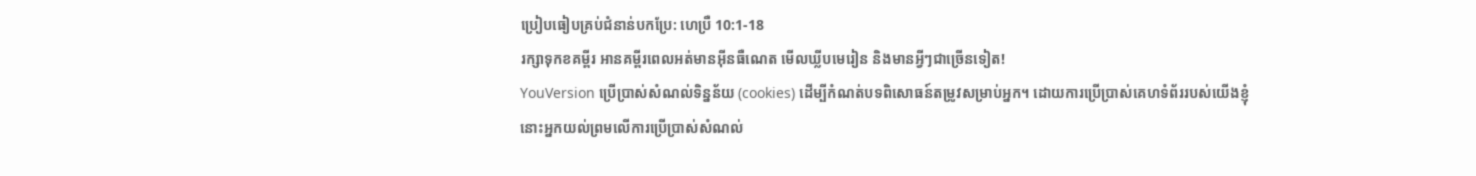ប្រៀបធៀបគ្រប់ជំនាន់បកប្រែ: ហេប្រឺ 10:1-18
រក្សាទុកខគម្ពីរ អានគម្ពីរពេលអត់មានអ៊ីនធឺណេត មើលឃ្លីបមេរៀន និងមានអ្វីៗជាច្រើនទៀត!
YouVersion ប្រើប្រាស់សំណល់ទិន្នន័យ (cookies) ដើម្បីកំណត់បទពិសោធន៍តម្រូវសម្រាប់អ្នក។ ដោយការប្រើប្រាស់គេហទំព័ររបស់យើងខ្ញុំ នោះអ្នកយល់ព្រមលើការប្រើប្រាស់សំណល់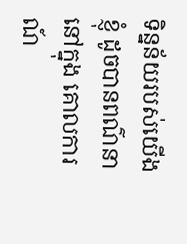ទិន្នន័យរបស់យើងខ្ញុំ ដូចបានពណ៌នានៅក្នុង គោលការណ៍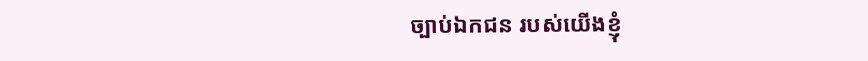ច្បាប់ឯកជន របស់យើងខ្ញុំ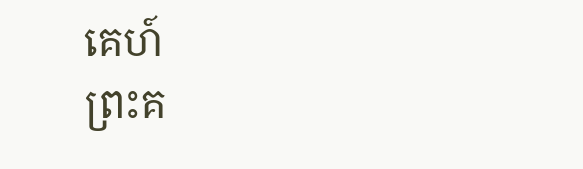គេហ៍
ព្រះគ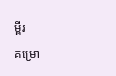ម្ពីរ
គម្រោ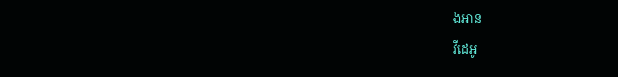ងអាន
វីដេអូ